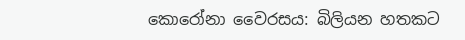කොරෝනා වෛරසය: බිලියන හතකට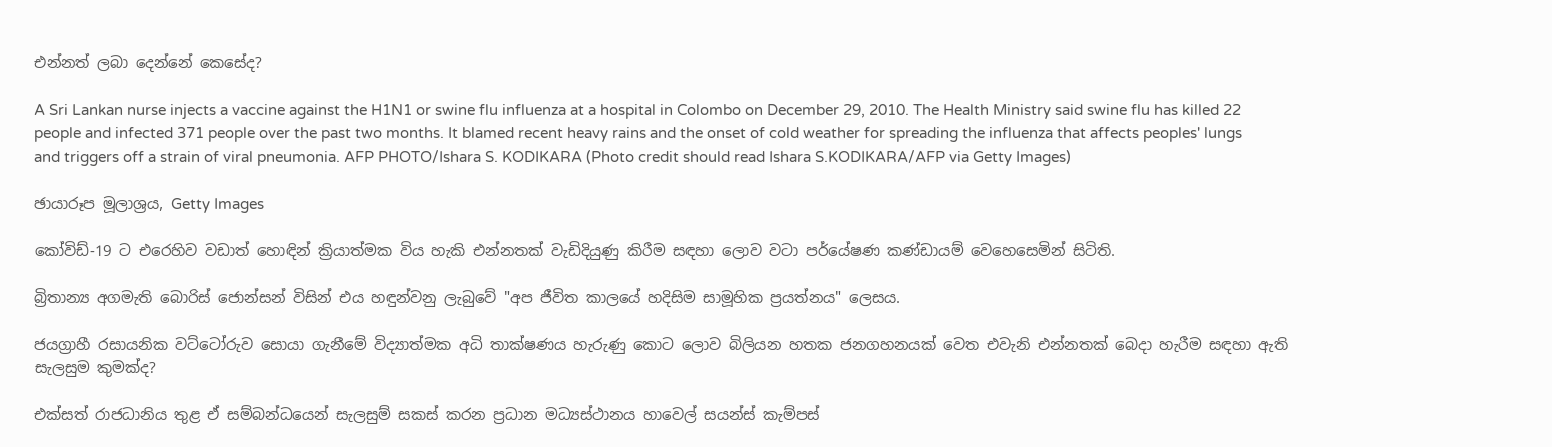එන්නත් ලබා දෙන්නේ කෙසේද?

A Sri Lankan nurse injects a vaccine against the H1N1 or swine flu influenza at a hospital in Colombo on December 29, 2010. The Health Ministry said swine flu has killed 22 people and infected 371 people over the past two months. It blamed recent heavy rains and the onset of cold weather for spreading the influenza that affects peoples' lungs and triggers off a strain of viral pneumonia. AFP PHOTO/Ishara S. KODIKARA (Photo credit should read Ishara S.KODIKARA/AFP via Getty Images)

ඡායාරූප මූලාශ්‍රය, Getty Images

කෝවිඩ්-19 ට එරෙහිව වඩාත් හොඳින් ක්‍රියාත්මක විය හැකි එන්නතක් වැඩිදියුණු කිරීම සඳහා ලොව වටා පර්යේෂණ කණ්ඩායම් වෙහෙසෙමින් සිටිති.

බ්‍රිතාන්‍ය අගමැති බොරිස් ජොන්සන් විසින් එය හඳුන්වනු ලැබුවේ "අප ජීවිත කාලයේ හදිසිම සාමූහික ප්‍රයත්නය" ලෙසය.

ජයග්‍රාහී රසායනික වට්ටෝරුව සොයා ගැනීමේ විද්‍යාත්මක අධි තාක්ෂණය හැරුණු කොට ලොව බිලියන හතක ජනගහනයක් වෙත එවැනි එන්නතක් බෙදා හැරීම සඳහා ඇති සැලසුම කුමක්ද?

එක්සත් රාජධානිය තුළ ඒ සම්බන්ධයෙන් සැලසුම් සකස් කරන ප්‍රධාන මධ්‍යස්ථානය හාවෙල් සයන්ස් කැම්පස්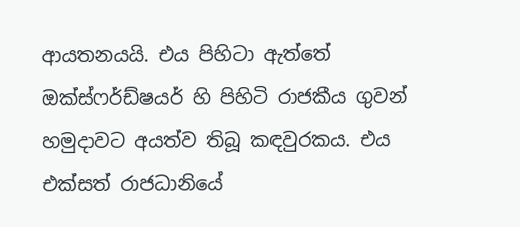ආයතනයයි. එය පිහිටා ඇත්තේ ඔක්ස්ෆර්ඩ්ෂයර් හි පිහිටි රාජකීය ගුවන් හමුදාවට අයත්ව තිබූ කඳවුරකය. එය එක්සත් රාජධානියේ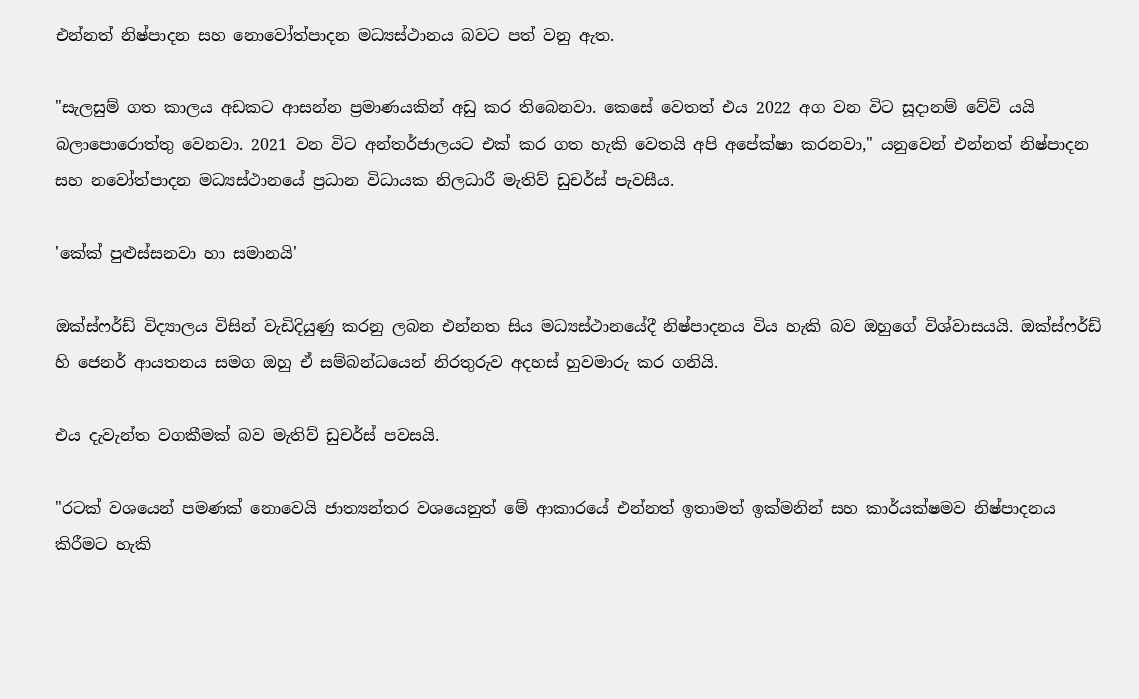එන්නත් නිෂ්පාදන සහ නොවෝත්පාදන මධ්‍යස්ථානය බවට පත් වනු ඇත.

"සැලසුම් ගත කාලය අඩකට ආසන්න ප්‍රමාණයකින් අඩු කර තිබෙනවා. කෙසේ වෙතත් එය 2022 අග වන විට සූදානම් වේවි යයි බලාපොරොත්තු වෙනවා. 2021 වන විට අන්තර්ජාලයට එක් කර ගත හැකි වෙතයි අපි අපේක්ෂා කරනවා," යනුවෙන් එන්නත් නිෂ්පාදන සහ නවෝත්පාදන මධ්‍යස්ථානයේ ප්‍රධාන විධායක නිලධාරී මැතිව් ඩුචර්ස් පැවසීය.

'කේක් පුළුස්සනවා හා සමානයි'

ඔක්ස්ෆර්ඩ් විද්‍යාලය විසින් වැඩිදියුණු කරනු ලබන එන්නත සිය මධ්‍යස්ථානයේදී නිෂ්පාදනය විය හැකි බව ඔහුගේ විශ්වාසයයි. ඔක්ස්ෆර්ඩ් හි ජෙනර් ආයතනය සමග ඔහු ඒ සම්බන්ධයෙන් නිරතුරුව අදහස් හුවමාරු කර ගනියි.

එය දැවැන්ත වගකීමක් බව මැතිව් ඩුචර්ස් පවසයි.

"රටක් වශයෙන් පමණක් නොවෙයි ජාත්‍යන්තර වශයෙනුත් මේ ආකාරයේ එන්නත් ඉතාමත් ඉක්මනින් සහ කාර්යක්ෂමව නිෂ්පාදනය කිරීමට හැකි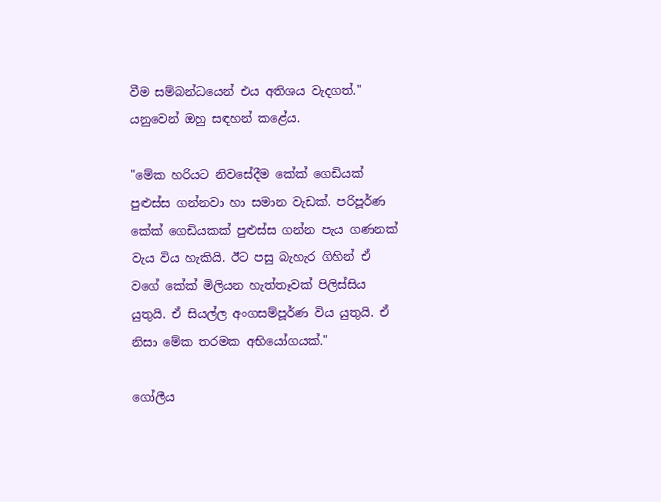වීම සම්බන්ධයෙන් එය අතිශය වැදගත්." යනුවෙන් ඔහු සඳහන් කළේය.

"මේක හරියට නිවසේදීම කේක් ගෙඩියක් පුළුස්ස ගන්නවා හා සමාන වැඩක්. පරිපූර්ණ කේක් ගෙඩියකක් පුළුස්ස ගන්න පැය ගණනක් වැය විය හැකියි. ඊට පසු බැහැර ගිහින් ඒ වගේ කේක් මිලියන හැත්තෑවක් පිලිස්සිය යුතුයි. ඒ සියල්ල අංගසම්පූර්ණ විය යුතුයි. ඒ නිසා මේක තරමක අභියෝගයක්."

ගෝලීය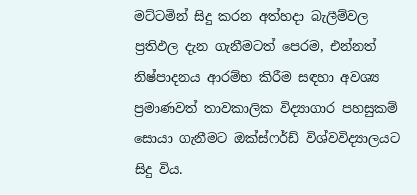මට්ටමින් සිදු කරන අත්හදා බැලීම්වල ප්‍රතිඵල දැන ගැනීමටත් පෙරම, එන්නත් නිෂ්පාදනය ආරම්භ කිරීම සඳහා අවශ්‍ය ප්‍රමාණවත් තාවකාලික විද්‍යාගාර පහසුකම් සොයා ගැනීමට ඔක්ස්ෆර්ඩ් විශ්වවිද්‍යාලයට සිදු විය.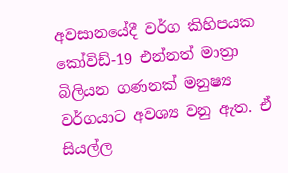අවසානයේදී වර්ග කිහිපයක කෝවිඩ්-19 එන්නත් මාත්‍රා බිලියන ගණනක් මනුෂ්‍ය වර්ගයාට අවශ්‍ය වනු ඇත. ඒ සියල්ල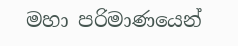මහා පරිමාණයෙන්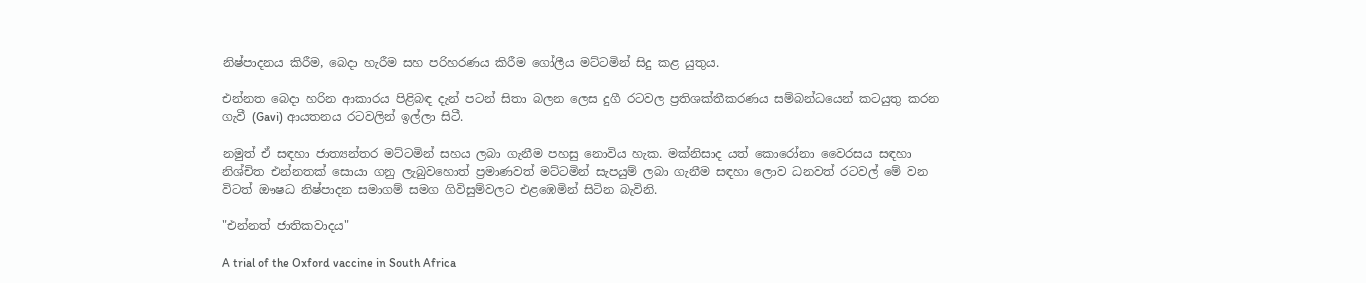නිෂ්පාදනය කිරීම, බෙදා හැරීම සහ පරිහරණය කිරීම ගෝලීය මට්ටමින් සිදු කළ යුතුය.

එන්නත බෙදා හරින ආකාරය පිළිබඳ දැන් පටන් සිතා බලන ලෙස දුගී රටවල ප්‍රතිශක්තීකරණය සම්බන්ධයෙන් කටයුතු කරන ගැවී (Gavi) ආයතනය රටවලින් ඉල්ලා සිටී.

නමුත් ඒ සඳහා ජාත්‍යන්තර මට්ටමින් සහය ලබා ගැනීම පහසු නොවිය හැක. මක්නිසාද යත් කොරෝනා වෛරසය සඳහා නිශ්චිත එන්නතක් සොයා ගනු ලැබුවහොත් ප්‍රමාණවත් මට්ටමින් සැපයුම් ලබා ගැනීම සඳහා ලොව ධනවත් රටවල් මේ වන විටත් ඖෂධ නිෂ්පාදන සමාගම් සමග ගිවිසුම්වලට එළඹෙමින් සිටින බැවිනි.

"එන්නත් ජාතිකවාදය"

A trial of the Oxford vaccine in South Africa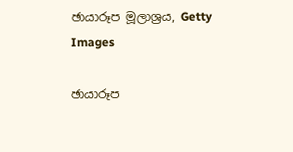ඡායාරූප මූලාශ්‍රය, Getty Images

ඡායාරූප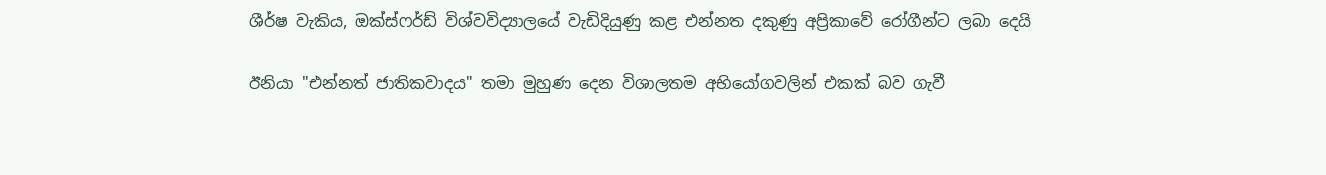ශීර්ෂ වැකිය, ඔක්ස්ෆර්ඩ් විශ්වවිද්‍යාලයේ වැඩිදියුණු කළ එන්නත දකුණු අප්‍රිකාවේ රෝගීන්ට ලබා දෙයි

ඊනියා "එන්නත් ජාතිකවාදය" තමා මුහුණ දෙන විශාලතම අභියෝගවලින් එකක් බව ගැවී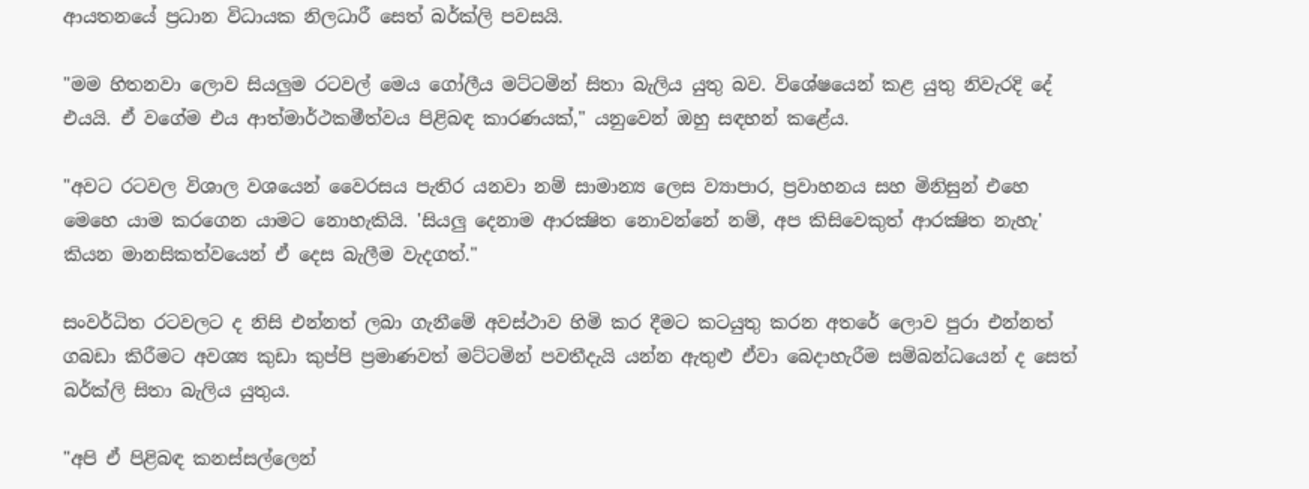ආයතනයේ ප්‍රධාන විධායක නිලධාරී සෙත් බර්ක්ලි පවසයි.

"මම හිතනවා ලොව සියලුම රටවල් මෙය ගෝලීය මට්ටමින් සිතා බැලිය යුතු බව. විශේෂයෙන් කළ යුතු නිවැරදි දේ එයයි. ඒ වගේම එය ආත්මාර්ථකමීත්වය පිළිබඳ කාරණයක්," යනුවෙන් ඔහු සඳහන් කළේය.

"අවට රටවල විශාල වශයෙන් වෛරසය පැතිර යනවා නම් සාමාන්‍ය ලෙස ව්‍යාපාර, ප්‍රවාහනය සහ මිනිසුන් එහෙ මෙහෙ යාම කරගෙන යාමට නොහැකියි. 'සියලු දෙනාම ආරක්‍ෂිත නොවන්නේ නම්, අප කිසිවෙකුත් ආරක්‍ෂිත නැහැ' කියන මානසිකත්වයෙන් ඒ දෙස බැලීම වැදගත්."

සංවර්ධිත රටවලට ද නිසි එන්නත් ලබා ගැනීමේ අවස්ථාව හිමි කර දීමට කටයුතු කරන අතරේ ලොව පුරා එන්නත් ගබඩා කිරීමට අවශ්‍ය කුඩා කුප්පි ප්‍රමාණවත් මට්ටමින් පවතීදැයි යන්න ඇතුළු ඒවා බෙදාහැරීම සම්බන්ධයෙන් ද සෙත් බර්ක්ලි සිතා බැලිය යුතුය.

"අපි ඒ පිළිබඳ කනස්සල්ලෙන්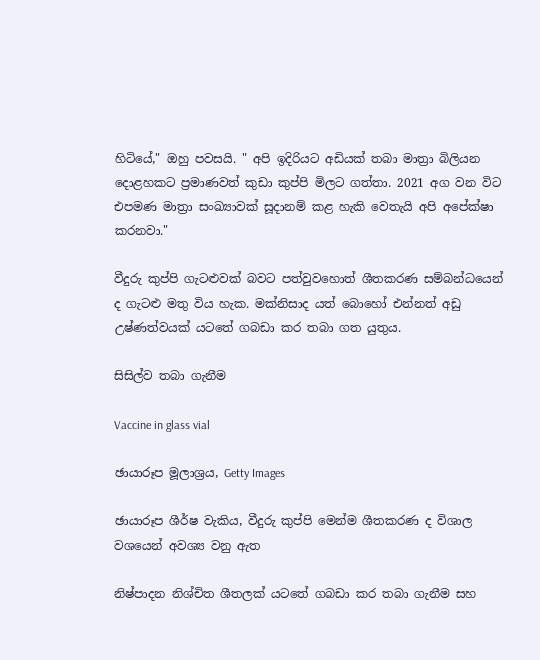හිටියේ," ඔහු පවසයි. " අපි ඉදිරියට අඩියක් තබා මාත්‍රා බිලියන දොළහකට ප්‍රමාණවත් කුඩා කුප්පි මිලට ගත්තා. 2021 අග වන විට එපමණ මාත්‍රා සංඛ්‍යාවක් සූදානම් කළ හැකි වෙතැයි අපි අපේක්ෂා කරනවා."

වීදුරු කුප්පි ගැටළුවක් බවට පත්වුවහොත් ශීතකරණ සම්බන්ධයෙන් ද ගැටළු මතු විය හැක. මක්නිසාද යත් බොහෝ එන්නත් අඩු උෂ්ණත්වයක් යටතේ ගබඩා කර තබා ගත යුතුය.

සිසිල්ව තබා ගැනීම

Vaccine in glass vial

ඡායාරූප මූලාශ්‍රය, Getty Images

ඡායාරූප ශීර්ෂ වැකිය, වීදුරු කුප්පි මෙන්ම ශීතකරණ ද විශාල වශයෙන් අවශ්‍ය වනු ඇත

නිෂ්පාදන නිශ්චිත ශීතලක් යටතේ ගබඩා කර තබා ගැනීම සහ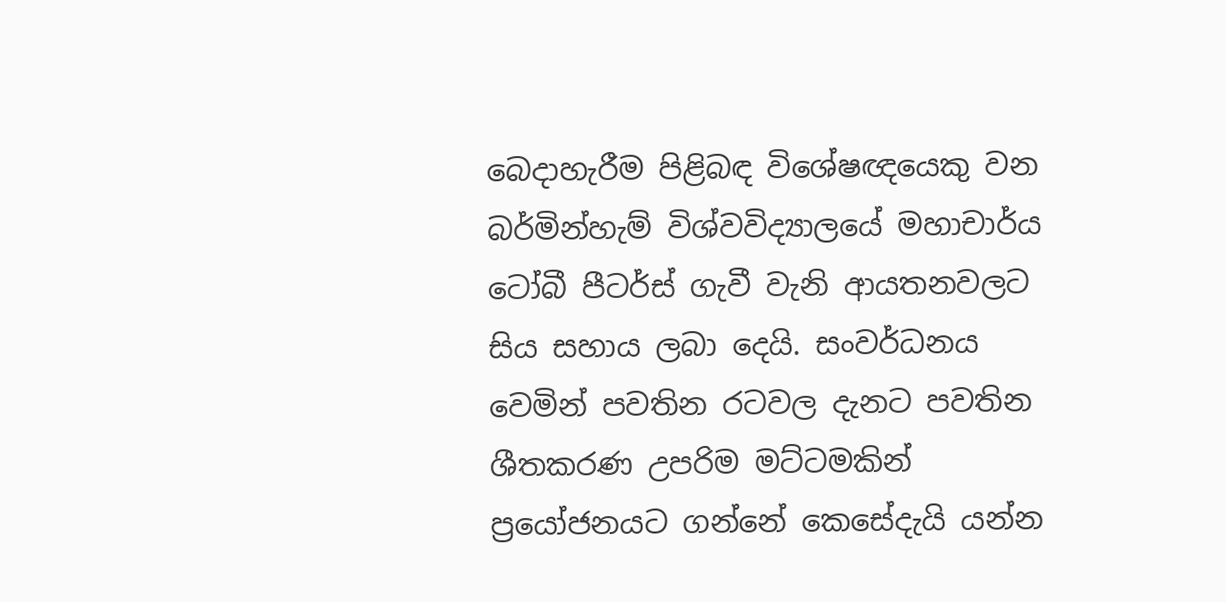බෙදාහැරීම පිළිබඳ විශේෂඥයෙකු වන බර්මින්හැම් විශ්වවිද්‍යාලයේ මහාචාර්ය ටෝබී පීටර්ස් ගැවී වැනි ආයතනවලට සිය සහාය ලබා දෙයි. සංවර්ධනය වෙමින් පවතින රටවල දැනට පවතින ශීතකරණ උපරිම මට්ටමකින් ප්‍රයෝජනයට ගන්නේ කෙසේදැයි යන්න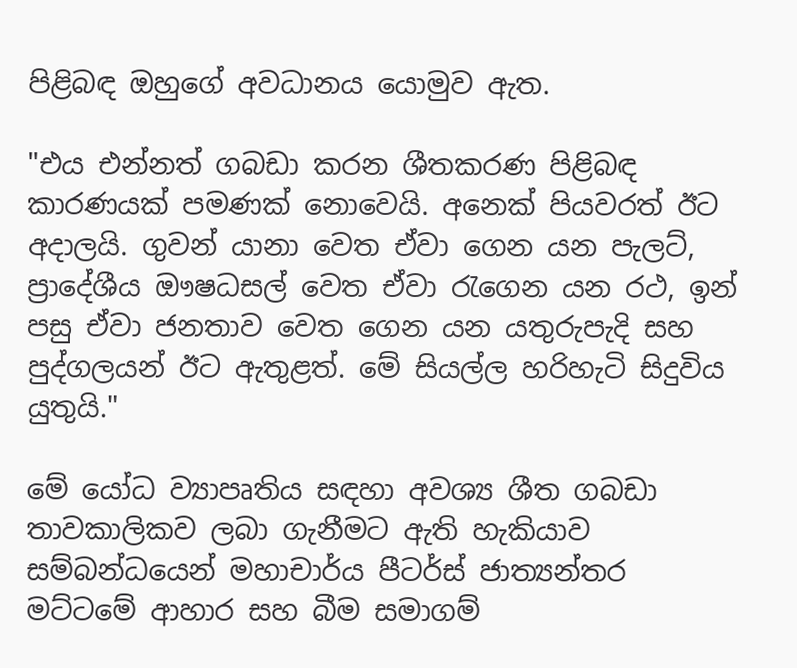පිළිබඳ ඔහුගේ අවධානය යොමුව ඇත.

"එය එන්නත් ගබඩා කරන ශීතකරණ පිළිබඳ කාරණයක් පමණක් නොවෙයි. අනෙක් පියවරත් ඊට අදාලයි. ගුවන් යානා වෙත ඒවා ගෙන යන පැලට්, ප්‍රාදේශීය ඖෂධසල් වෙත ඒවා රැගෙන යන රථ, ඉන් පසු ඒවා ජනතාව වෙත ගෙන යන යතුරුපැදි සහ පුද්ගලයන් ඊට ඇතුළත්. මේ සියල්ල හරිහැටි සිදුවිය යුතුයි."

මේ යෝධ ව්‍යාපෘතිය සඳහා අවශ්‍ය ශීත ගබඩා තාවකාලිකව ලබා ගැනීමට ඇති හැකියාව සම්බන්ධයෙන් මහාචාර්ය පීටර්ස් ජාත්‍යන්තර මට්ටමේ ආහාර සහ බීම සමාගම්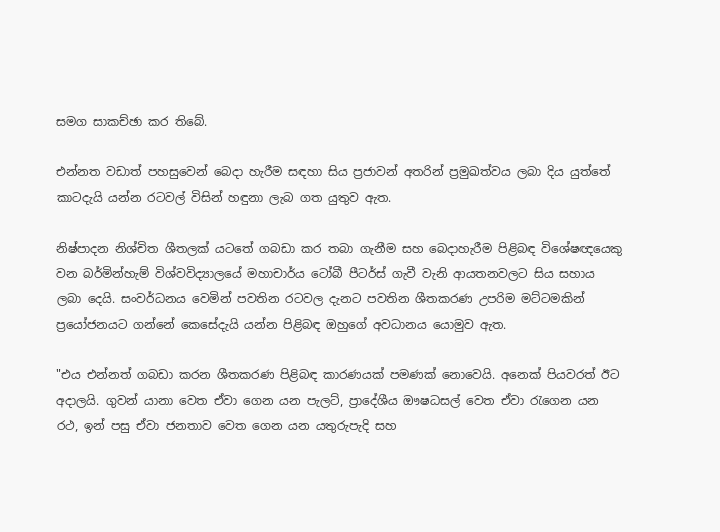සමග සාකච්ඡා කර තිබේ.

එන්නත වඩාත් පහසුවෙන් බෙදා හැරීම සඳහා සිය ප්‍රජාවන් අතරින් ප්‍රමුඛත්වය ලබා දිය යුත්තේ කාටදැයි යන්න රටවල් විසින් හඳුනා ලැබ ගත යුතුව ඇත.

නිෂ්පාදන නිශ්චිත ශීතලක් යටතේ ගබඩා කර තබා ගැනීම සහ බෙදාහැරීම පිළිබඳ විශේෂඥයෙකු වන බර්මින්හැම් විශ්වවිද්‍යාලයේ මහාචාර්ය ටෝබී පීටර්ස් ගැවී වැනි ආයතනවලට සිය සහාය ලබා දෙයි. සංවර්ධනය වෙමින් පවතින රටවල දැනට පවතින ශීතකරණ උපරිම මට්ටමකින් ප්‍රයෝජනයට ගන්නේ කෙසේදැයි යන්න පිළිබඳ ඔහුගේ අවධානය යොමුව ඇත.

"එය එන්නත් ගබඩා කරන ශීතකරණ පිළිබඳ කාරණයක් පමණක් නොවෙයි. අනෙක් පියවරත් ඊට අදාලයි. ගුවන් යානා වෙත ඒවා ගෙන යන පැලට්, ප්‍රාදේශීය ඖෂධසල් වෙත ඒවා රැගෙන යන රථ, ඉන් පසු ඒවා ජනතාව වෙත ගෙන යන යතුරුපැදි සහ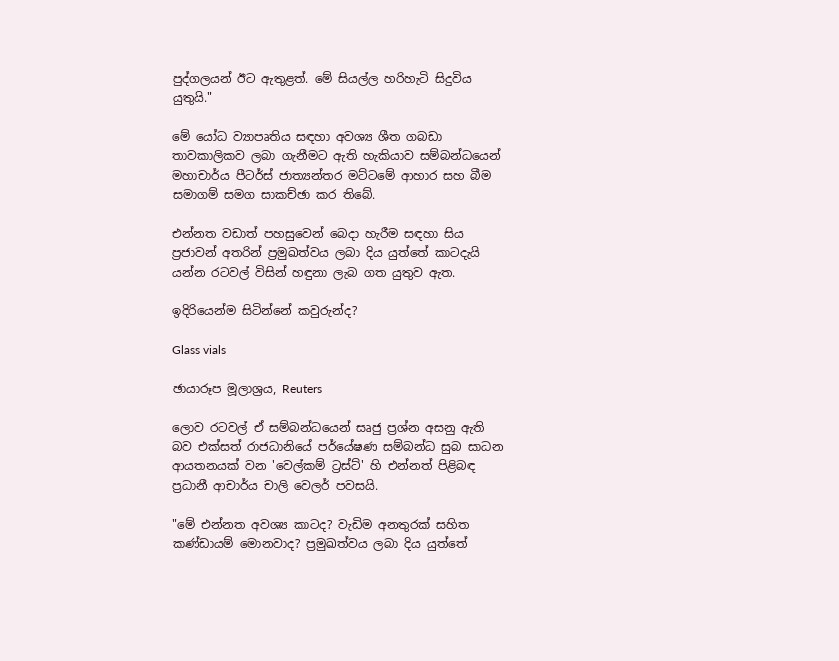පුද්ගලයන් ඊට ඇතුළත්. මේ සියල්ල හරිහැටි සිදුවිය යුතුයි."

මේ යෝධ ව්‍යාපෘතිය සඳහා අවශ්‍ය ශීත ගබඩා තාවකාලිකව ලබා ගැනීමට ඇති හැකියාව සම්බන්ධයෙන් මහාචාර්ය පීටර්ස් ජාත්‍යන්තර මට්ටමේ ආහාර සහ බීම සමාගම් සමග සාකච්ඡා කර තිබේ.

එන්නත වඩාත් පහසුවෙන් බෙදා හැරීම සඳහා සිය ප්‍රජාවන් අතරින් ප්‍රමුඛත්වය ලබා දිය යුත්තේ කාටදැයි යන්න රටවල් විසින් හඳුනා ලැබ ගත යුතුව ඇත.

ඉදිරියෙන්ම සිටින්නේ කවුරුන්ද?

Glass vials

ඡායාරූප මූලාශ්‍රය, Reuters

ලොව රටවල් ඒ සම්බන්ධයෙන් සෘජු ප්‍රශ්න අසනු ඇති බව එක්සත් රාජධානියේ පර්යේෂණ සම්බන්ධ සුබ සාධන ආයතනයක් වන 'වෙල්කම් ට්‍රස්ට්' හි එන්නත් පිළිබඳ ප්‍රධානී ආචාර්ය චාලි වෙලර් පවසයි.

"මේ එන්නත අවශ්‍ය කාටද? වැඩිම අනතුරක් සහිත කණ්ඩායම් මොනවාද? ප්‍රමුඛත්වය ලබා දිය යුත්තේ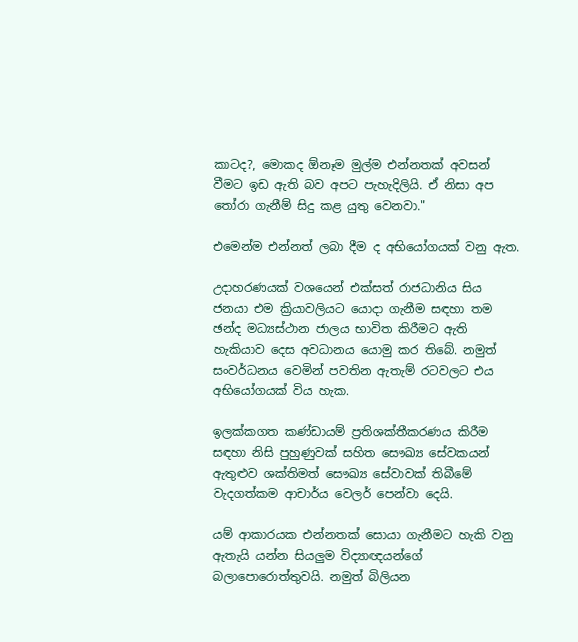කාටද?, මොකද ඕනෑම මුල්ම එන්නතක් අවසන් වීමට ඉඩ ඇති බව අපට පැහැදිලියි. ඒ නිසා අප තෝරා ගැනීම් සිදු කළ යුතු වෙනවා."

එමෙන්ම එන්නත් ලබා දීම ද අභියෝගයක් වනු ඇත.

උදාහරණයක් වශයෙන් එක්සත් රාජධානිය සිය ජනයා එම ක්‍රියාවලියට යොදා ගැනීම සඳහා තම ඡන්ද මධ්‍යස්ථාන ජාලය භාවිත කිරීමට ඇති හැකියාව දෙස අවධානය යොමු කර තිබේ. නමුත් සංවර්ධනය වෙමින් පවතින ඇතැම් රටවලට එය අභියෝගයක් විය හැක.

ඉලක්කගත කණ්ඩායම් ප්‍රතිශක්තීකරණය කිරීම සඳහා නිසි පුහුණුවක් සහිත සෞඛ්‍ය සේවකයන් ඇතුළුව ශක්තිමත් සෞඛ්‍ය සේවාවක් තිබීමේ වැදගත්කම ආචාර්ය වෙලර් පෙන්වා දෙයි.

යම් ආකාරයක එන්නතක් සොයා ගැනීමට හැකි වනු ඇතැයි යන්න සියලුම විද්‍යාඥයන්ගේ බලාපොරොත්තුවයි. නමුත් බිලියන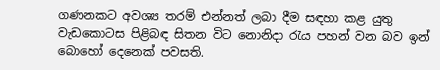ගණනකට අවශ්‍ය තරම් එන්නත් ලබා දීම සඳහා කළ යුතු වැඩකොටස පිළිබඳ සිතන විට නොනිදා රැය පහන් වන බව ඉන් බොහෝ දෙනෙක් පවසති.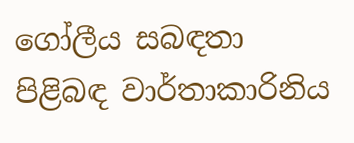ගෝලීය සබඳතා පිළිබඳ වාර්තාකාරිනිය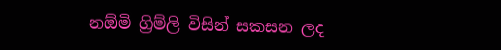නඕමි ග්‍රිම්ලි විසින් සකසන ලද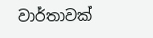වාර්තාවක්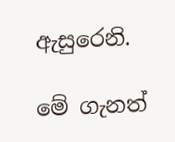ඇසුරෙනි.

මේ ගැනත්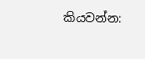කියවන්න: